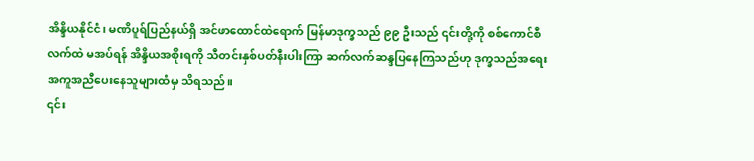အိန္ဒိယနိုင်ငံ၊ မဏိပူရ်ပြည်နယ်ရှိ အင်ဖာထောင်ထဲရောက် မြန်မာဒုက္ခသည် ၉၉ ဦးသည် ၎င်းတို့ကို စစ်ကောင်စီလက်ထဲ မအပ်ရန် အိန္ဒိယအစိုးရကို သီတင်းနှစ်ပတ်နီးပါးကြာ ဆက်လက်ဆန္ဒပြနေကြသည်ဟု ဒုက္ခသည်အရေး အကူအညီပေးနေသူများထံမှ သိရသည်။
၎င်း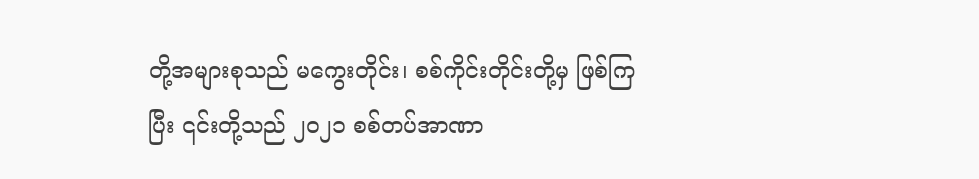တို့အများစုသည် မကွေးတိုင်း၊ စစ်ကိုင်းတိုင်းတို့မှ ဖြစ်ကြပြီး ၎င်းတို့သည် ၂၀၂၁ စစ်တပ်အာဏာ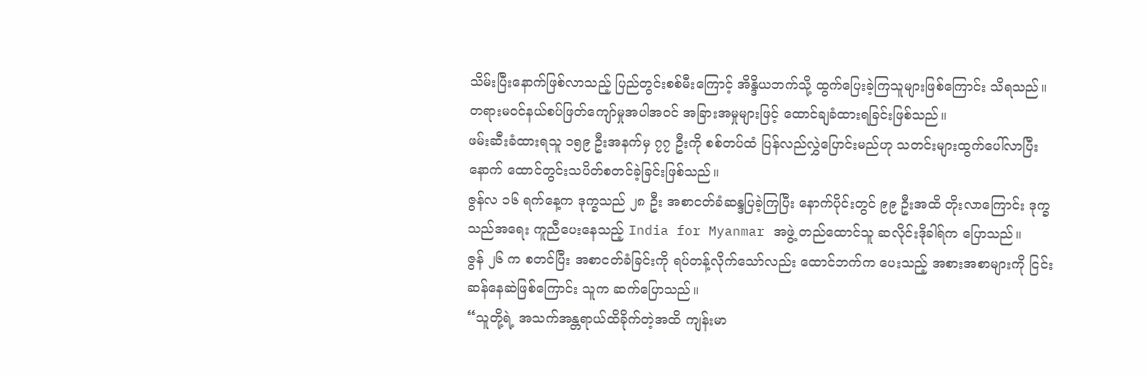သိမ်းပြီးနောက်ဖြစ်လာသည့် ပြည်တွင်းစစ်မီးကြောင့် အိန္ဒိယဘက်သို့ ထွက်ပြေးခဲ့ကြသူများဖြစ်ကြောင်း သိရသည်။
တရားမဝင်နယ်စပ်ဖြတ်ကျော်မှုအပါအဝင် အခြားအမှုများဖြင့် ထောင်ချခံထားရခြင်းဖြစ်သည်။
ဖမ်းဆီးခံထားရသူ ၁၅၉ ဦးအနက်မှ ၇၇ ဦးကို စစ်တပ်ထံ ပြန်လည်လွှဲပြောင်းမည်ဟု သတင်းများထွက်ပေါ်လာပြီးနောက် ထောင်တွင်းသပိတ်စတင်ခဲ့ခြင်းဖြစ်သည်။
ဇွန်လ ၁၆ ရက်နေ့က ဒုက္ခသည် ၂၈ ဦး အစာငတ်ခံဆန္ဒပြခဲ့ကြပြီး နောက်ပိုင်းတွင် ၉၉ ဦးအထိ တိုးလာကြောင်း ဒုက္ခသည်အရေး ကူညီပေးနေသည့် India for Myanmar အဖွဲ့ တည်ထောင်သူ ဆလိုင်းဒိုခါရ်က ပြောသည်။
ဇွန် ၂၆ က စတင်ပြီး အစာငတ်ခံခြင်းကို ရပ်တန့်လိုက်သော်လည်း ထောင်ဘက်က ပေးသည့် အစားအစာများကို ငြင်းဆန်နေဆဲဖြစ်ကြောင်း သူက ဆက်ပြောသည်။
“သူတို့ရဲ့ အသက်အန္တရာယ်ထိခိုက်တဲ့အထိ ကျန်းမာ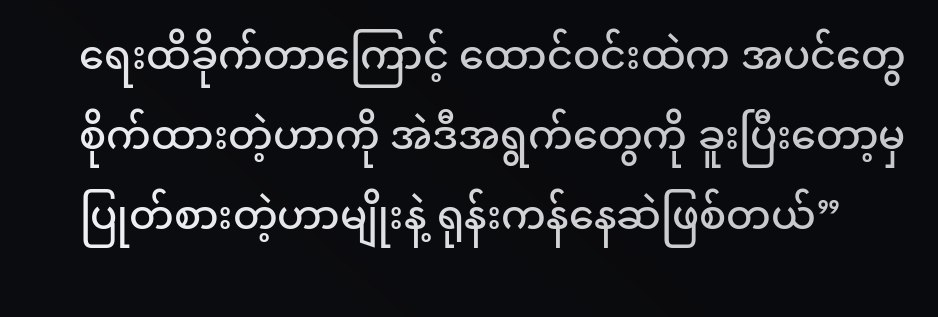ရေးထိခိုက်တာကြောင့် ထောင်ဝင်းထဲက အပင်တွေစိုက်ထားတဲ့ဟာကို အဲဒီအရွက်တွေကို ခူးပြီးတော့မှ ပြုတ်စားတဲ့ဟာမျိုးနဲ့ ရုန်းကန်နေဆဲဖြစ်တယ်”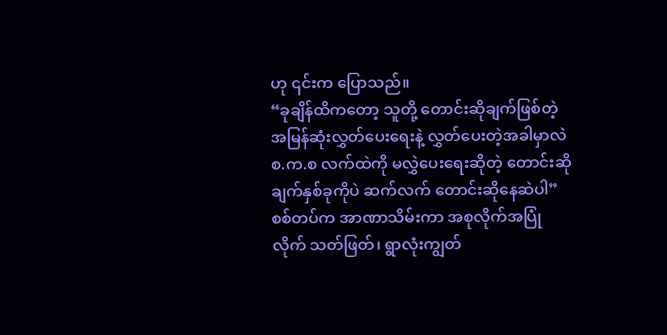ဟု ၎င်းက ပြောသည်။
“ခုချိန်ထိကတော့ သူတို့ တောင်းဆိုချက်ဖြစ်တဲ့ အမြန်ဆုံးလွှတ်ပေးရေးနဲ့ လွှတ်ပေးတဲ့အခါမှာလဲ စ.က.စ လက်ထဲကို မလွှဲပေးရေးဆိုတဲ့ တောင်းဆိုချက်နှစ်ခုကိုပဲ ဆက်လက် တောင်းဆိုနေဆဲပါ”
စစ်တပ်က အာဏာသိမ်းကာ အစုလိုက်အပြုံလိုက် သတ်ဖြတ်၊ ရွာလုံးကျွတ်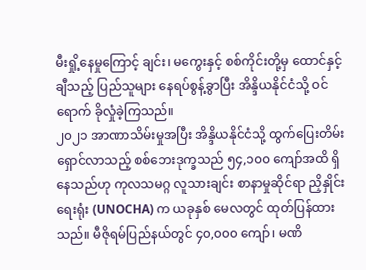မီးရှို့နေမှုကြောင့် ချင်း၊ မကွေးနှင့် စစ်ကိုင်းတို့မှ ထောင်နှင့်ချီသည့် ပြည်သူများ နေရပ်စွန့်ခွာပြီး အိန္ဒိယနိုင်ငံသို့ ဝင်ရောက် ခိုလှုံခဲ့ကြသည်။
၂၀၂၁ အာဏာသိမ်းမှုအပြီး အိန္ဒိယနိုင်ငံသို့ ထွက်ပြေးတိမ်းရှောင်လာသည့် စစ်ဘေးဒုက္ခသည် ၅၄,၁၀၀ ကျော်အထိ ရှိနေသည်ဟု ကုလသမဂ္ဂ လူသားချင်း စာနာမှုဆိုင်ရာ ညှိနှိုင်းရေးရုံး (UNOCHA) က ယခုနှစ် မေလတွင် ထုတ်ပြန်ထားသည်။ မီဇိုရမ်ပြည်နယ်တွင် ၄၀,၀၀၀ ကျော်၊ မဏိ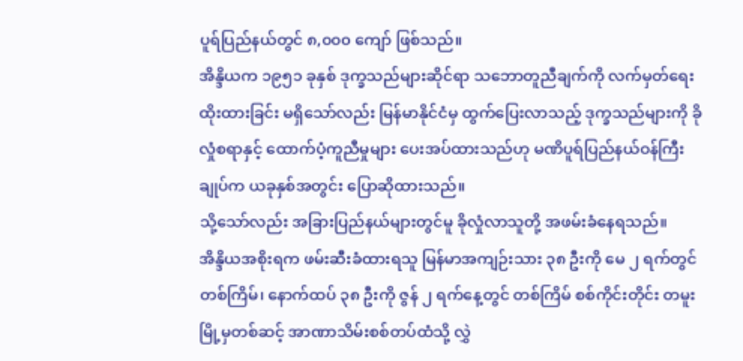ပူရ်ပြည်နယ်တွင် ၈,၀၀၀ ကျော် ဖြစ်သည်။
အိန္ဒိယက ၁၉၅၁ ခုနှစ် ဒုက္ခသည်များဆိုင်ရာ သဘောတူညီချက်ကို လက်မှတ်ရေးထိုးထားခြင်း မရှိသော်လည်း မြန်မာနိုင်ငံမှ ထွက်ပြေးလာသည့် ဒုက္ခသည်များကို ခိုလှုံစရာနှင့် ထောက်ပံ့ကူညီမှုများ ပေးအပ်ထားသည်ဟု မဏိပူရ်ပြည်နယ်ဝန်ကြီးချုပ်က ယခုနှစ်အတွင်း ပြောဆိုထားသည်။
သို့သော်လည်း အခြားပြည်နယ်များတွင်မူ ခိုလှုံလာသူတို့ အဖမ်းခံနေရသည်။
အိန္ဒိယအစိုးရက ဖမ်းဆီးခံထားရသူ မြန်မာအကျဉ်းသား ၃၈ ဦးကို မေ ၂ ရက်တွင် တစ်ကြိမ်၊ နောက်ထပ် ၃၈ ဦးကို ဇွန် ၂ ရက်နေ့တွင် တစ်ကြိမ် စစ်ကိုင်းတိုင်း တမူးမြို့မှတစ်ဆင့် အာဏာသိမ်းစစ်တပ်ထံသို့ လွှဲ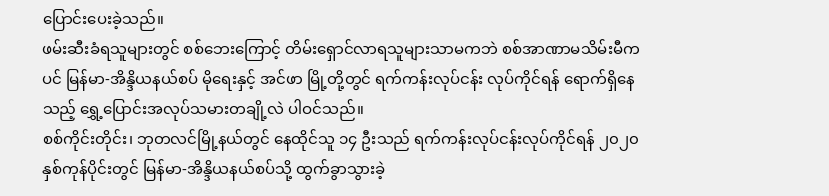ပြောင်းပေးခဲ့သည်။
ဖမ်းဆီးခံရသူများတွင် စစ်ဘေးကြောင့် တိမ်းရှောင်လာရသူများသာမကဘဲ စစ်အာဏာမသိမ်းမီကပင် မြန်မာ-အိန္ဒိယနယ်စပ် မိုရေးနှင့် အင်ဖာ မြို့တို့တွင် ရက်ကန်းလုပ်ငန်း လုပ်ကိုင်ရန် ရောက်ရှိနေသည့် ရွှေ့ပြောင်းအလုပ်သမားတချို့လဲ ပါဝင်သည်။
စစ်ကိုင်းတိုင်း၊ ဘုတလင်မြို့နယ်တွင် နေထိုင်သူ ၁၄ ဦးသည် ရက်ကန်းလုပ်ငန်းလုပ်ကိုင်ရန် ၂၀၂၀ နှစ်ကုန်ပိုင်းတွင် မြန်မာ-အိန္ဒိယနယ်စပ်သို့ ထွက်ခွာသွားခဲ့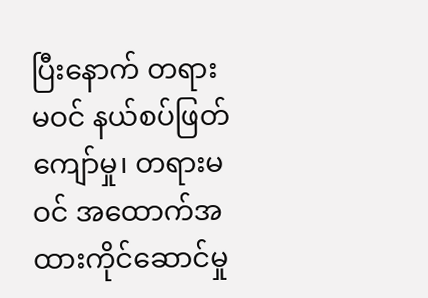ပြီးနောက် တရားမဝင် နယ်စပ်ဖြတ်ကျော်မှု၊ တရားမဝင် အထောက်အထားကိုင်ဆောင်မှု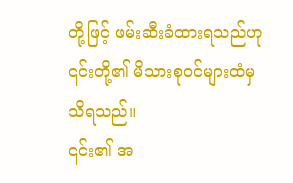တို့ဖြင့် ဖမ်းဆီးခံထားရသည်ဟု ၎င်းတို့၏ မိသားစုဝင်များထံမှ သိရသည်။
၎င်း၏ အ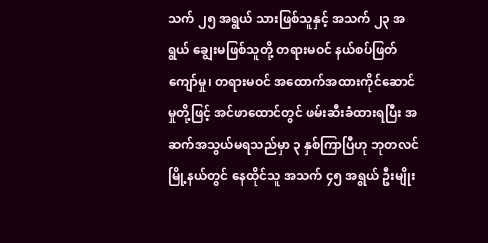သက် ၂၅ အရွယ် သားဖြစ်သူနှင့် အသက် ၂၃ အရွယ် ချွေးမဖြစ်သူတို့ တရားမဝင် နယ်စပ်ဖြတ်ကျော်မှု၊ တရားမဝင် အထောက်အထားကိုင်ဆောင်မှုတို့ဖြင့် အင်ဖာထောင်တွင် ဖမ်းဆီးခံထားရပြီး အဆက်အသွယ်မရသည်မှာ ၃ နှစ်ကြာပြီဟု ဘုတလင်မြို့နယ်တွင် နေထိုင်သူ အသက် ၄၅ အရွယ် ဦးမျိုး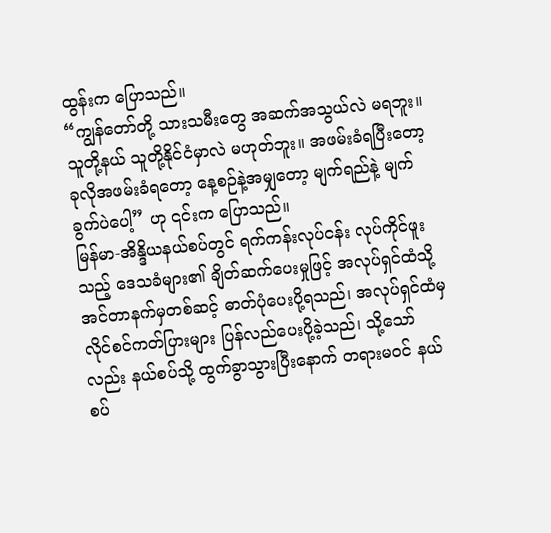ထွန်းက ပြောသည်။
“ကျွန်တော်တို့ သားသမီးတွေ အဆက်အသွယ်လဲ မရဘူး။ သူတို့နယ် သူတို့နိုင်ငံမှာလဲ မဟုတ်ဘူး။ အဖမ်းခံရပြီးတော့ ခုလိုအဖမ်းခံရတော့ နေ့စဉ်နဲ့အမျှတော့ မျက်ရည်နဲ့ မျက်ခွက်ပဲပေါ့” ဟု ၎င်းက ပြောသည်။
မြန်မာ-အိန္ဒိယနယ်စပ်တွင် ရက်ကန်းလုပ်ငန်း လုပ်ကိုင်ဖူးသည့် ဒေသခံများ၏ ချိတ်ဆက်ပေးမှုဖြင့် အလုပ်ရှင်ထံသို့ အင်တာနက်မှတစ်ဆင့် ဓာတ်ပုံပေးပို့ရသည်၊ အလုပ်ရှင်ထံမှ လိုင်စင်ကတ်ပြားများ ပြန်လည်ပေးပို့ခဲ့သည်၊ သို့သော်လည်း နယ်စပ်သို့ ထွက်ခွာသွားပြီးနောက် တရားမဝင် နယ်စပ်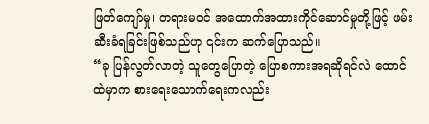ဖြတ်ကျော်မှု၊ တရားမဝင် အထောက်အထားကိုင်ဆောင်မှုတို့ဖြင့် ဖမ်းဆီးခံရခြင်းဖြစ်သည်ဟု ၎င်းက ဆက်ပြောသည်။
“ခု ပြန်လွတ်လာတဲ့ သူတွေပြောတဲ့ ပြောစကားအရဆိုရင်လဲ ထောင်ထဲမှာက စားရေးသောက်ရေးကလည်း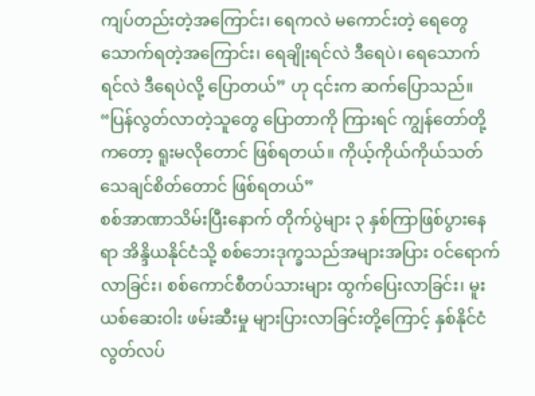ကျပ်တည်းတဲ့အကြောင်း၊ ရေကလဲ မကောင်းတဲ့ ရေတွေ သောက်ရတဲ့အကြောင်း၊ ရေချိုးရင်လဲ ဒီရေပဲ၊ ရေသောက်ရင်လဲ ဒီရေပဲလို့ ပြောတယ်” ဟု ၎င်းက ဆက်ပြောသည်။
“ပြန်လွတ်လာတဲ့သူတွေ ပြောတာကို ကြားရင် ကျွန်တော်တို့ကတော့ ရူးမလိုတောင် ဖြစ်ရတယ်။ ကိုယ့်ကိုယ်ကိုယ်သတ်သေချင်စိတ်တောင် ဖြစ်ရတယ်”
စစ်အာဏာသိမ်းပြီးနောက် တိုက်ပွဲများ ၃ နှစ်ကြာဖြစ်ပွားနေရာ အိန္ဒိယနိုင်ငံသို့ စစ်ဘေးဒုက္ခသည်အများအပြား ဝင်ရောက်လာခြင်း၊ စစ်ကောင်စီတပ်သားများ ထွက်ပြေးလာခြင်း၊ မူးယစ်ဆေးဝါး ဖမ်းဆီးမှု များပြားလာခြင်းတို့ကြောင့် နှစ်နိုင်ငံ လွတ်လပ်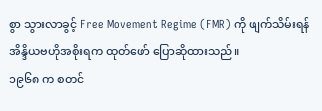စွာ သွားလာခွင့် Free Movement Regime (FMR) ကို ဖျက်သိမ်းရန် အိန္ဒိယဗဟိုအစိုးရက ထုတ်ဖော် ပြောဆိုထားသည်။
၁၉၆၈ က စတင်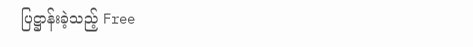ပြဋ္ဌာန်းခဲ့သည့် Free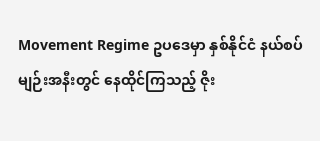Movement Regime ဥပဒေမှာ နှစ်နိုင်ငံ နယ်စပ်မျဉ်းအနီးတွင် နေထိုင်ကြသည့် ဇိုး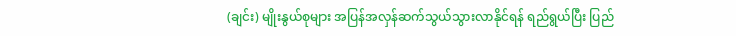(ချင်း) မျိုးနွယ်စုများ အပြန်အလှန်ဆက်သွယ်သွားလာနိုင်ရန် ရည်ရွယ်ပြီး ပြည်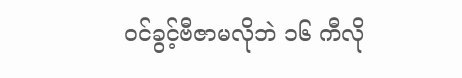ဝင်ခွင့်ဗီဇာမလိုဘဲ ၁၆ ကီလို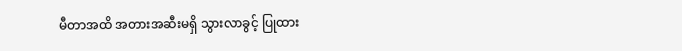မီတာအထိ အတားအဆီးမရှိ သွားလာခွင့် ပြုထား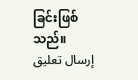ခြင်းဖြစ်သည်။
إرسال تعليق